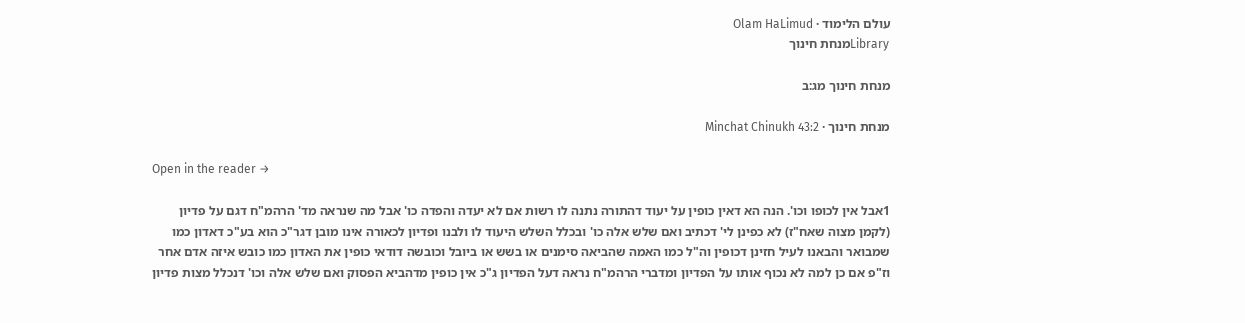עולם הלימוד · Olam HaLimud
Libraryמנחת חינוך

מנחת חינוך מג:ב

מנחת חינוך · Minchat Chinukh 43:2

Open in the reader →

1אבל אין לכופו וכו'. הנה הא דאין כופין על יעוד דהתורה נתנה לו רשות אם לא יעדה והפדה כו' אבל מה שנראה מד' הרהמ"ח דגם על פדיון (לקמן מצוה שאח"ז) לא כפינן לי' דכתיב ואם שלש אלה כו' ובכלל השלש היעוד לו ולבנו ופדיון לכאורה אינו מובן דגר"כ הוא בע"כ דאדון כמו שמבואר והבאנו לעיל חזינן דכופין וה"ל כמו האמה שהביאה סימנים או בשש או ביובל וכובשה דודאי כופין את האדון כמו כובש איזה אדם אחר וז"פ אם כן למה לא נכוף אותו על הפדיון ומדברי הרהמ"ח נראה דעל הפדיון ג"כ אין כופין מדהביא הפסוק ואם שלש אלה וכו' דנכלל מצות פדיון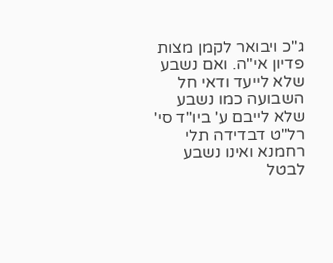ג"כ ויבואר לקמן מצות פדיון אי"ה. ואם נשבע שלא לייעד ודאי חל השבועה כמו נשבע שלא לייבם ע' ביו"ד סי' רל"ט דבדידה תלי רחמנא ואינו נשבע לבטל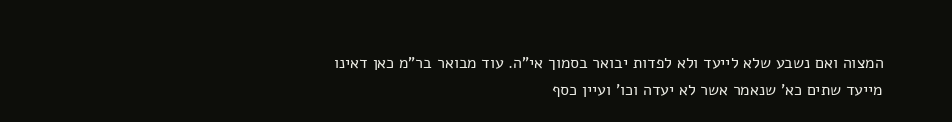המצוה ואם נשבע שלא לייעד ולא לפדות יבואר בסמוך אי"ה. עוד מבואר בר"מ כאן דאינו מייעד שתים כא' שנאמר אשר לא יעדה וכו' ועיין כסף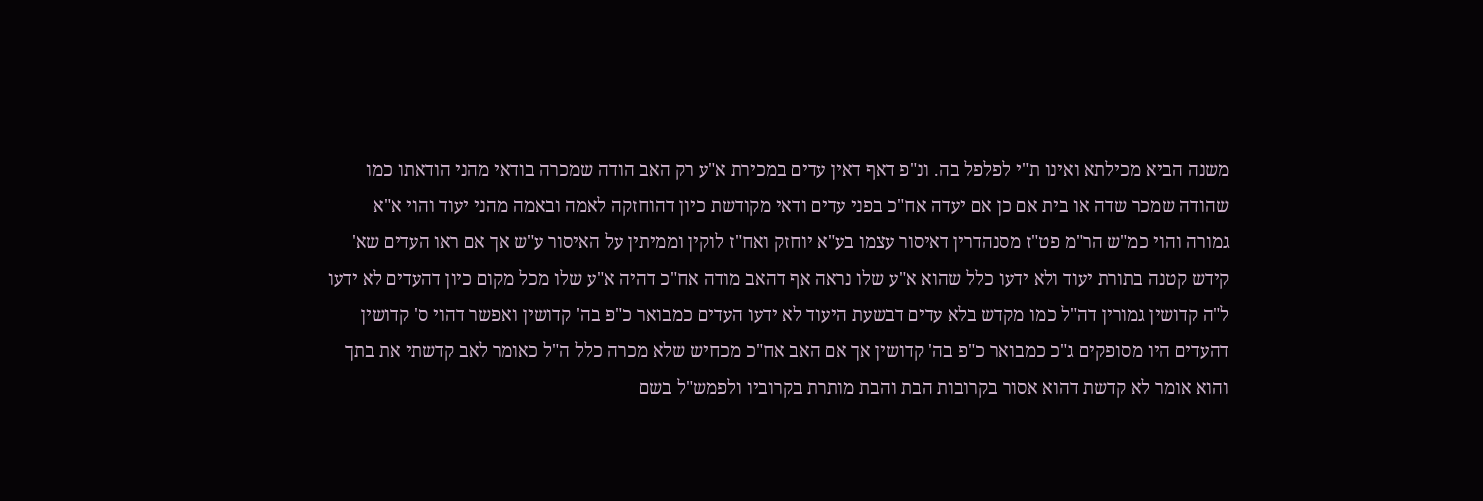משנה הביא מכילתא ואינו ת"י לפלפל בה. ונ"פ דאף דאין עדים במכירת א"ע רק האב הודה שמכרה בודאי מהני הודאתו כמו שהודה שמכר שדה או בית אם כן אם יעדה אח"כ בפני עדים ודאי מקודשת כיון דהוחזקה לאמה ובאמה מהני יעוד והוי א"א גמורה והוי כמ"ש הר"מ פט"ז מסנהדרין דאיסור עצמו בע"א יוחזק ואח"ז לוקין וממיתין על האיסור ע"ש אך אם ראו העדים שא' קידש קטנה בתורת יעוד ולא ידעו כלל שהוא א"ע שלו נראה אף דהאב מודה אח"כ דהיה א"ע שלו מכל מקום כיון דהעדים לא ידעו ל"ה קדושין גמורין דה"ל כמו מקדש בלא עדים דבשעת היעוד לא ידעו העדים כמבואר כ"פ בה' קדושין ואפשר דהוי ס' קדושין דהעדים היו מסופקים ג"כ כמבואר כ"פ בה' קדושין אך אם האב אח"כ מכחיש שלא מכרה כלל ה"ל כאומר לאב קדשתי את בתך והוא אומר לא קדשת דהוא אסור בקרובות הבת והבת מותרת בקרוביו ולפמש"ל בשם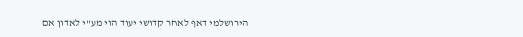הירושלמי דאף לאחר קדושי יעוד הוי מע"י לאדון אם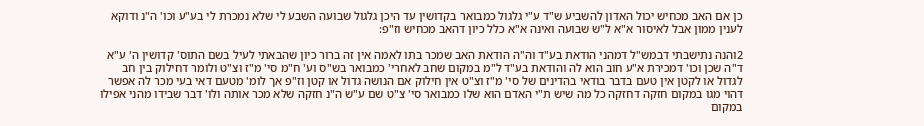כן אם האב מכחיש יכול האדון להשביע ש"ד ע"י גלגול כמבואר בקדושין עד היכן גלגול שבועה השבע לי שלא נמכרת לי בע"ע וכו' ה"נ ודוקא לענין ממון אבל לאיסור א"א ל"ש שבועה ואינה א"א כלל כיון דהאב מכחיש וז"פ:

2והנה נתישבתי דבמש"ל דמהני הודאת בע"ד וה"ה הודאת האב שמכר בתו לאמה אין זה ברור כיון שהבאתי לעיל בשם התוס' קדושין ה' ע"א ד"ה שכן וכו' דמכירת א"ע חוב הוא לה והודאת בע"ד ל"מ במקום שחב לאחרי' כמבואר בש"ס וע' ח"מ סי' מ"ז וצ"ט ולומר דחילוק בין חב לגדול או לקטן אין טעם בדבר בודאי בהדינים של סי' מ"ז וצ"ט אין חילוק אם הנושה גדול או קטן וז"פ אך לומ' מטעם דאי בעי מכר לה אפשר דהוי מגו במקום חזקה דחזקה כל מה שיש ת"י האדם הוא שלו כמבואר סי' צ"ט שם ע"ש ה"נ חזקה שלא מכר אותה ולו' דבר שבידו מהני אפילו במקום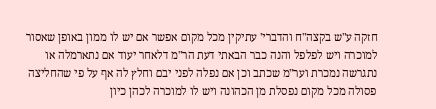חזקה ע"ש בקצה"ח והדברי' עתיקין מכל מקום אפשר אם יש לו ממון באופן שאסור למוכרה ויש לפלפל והנה כבר הבאתי דעת הר"מ דלאחר יעוד אם נתארמלה או נתגרשה נמכרת וער"מ שכתב וכן אם נפלה לפני יבם וחלץ לה אף על פי שהחליצה פסולה מכל מקום נפסלת מן הכהונה ויש לו למוכרה לכהן כיון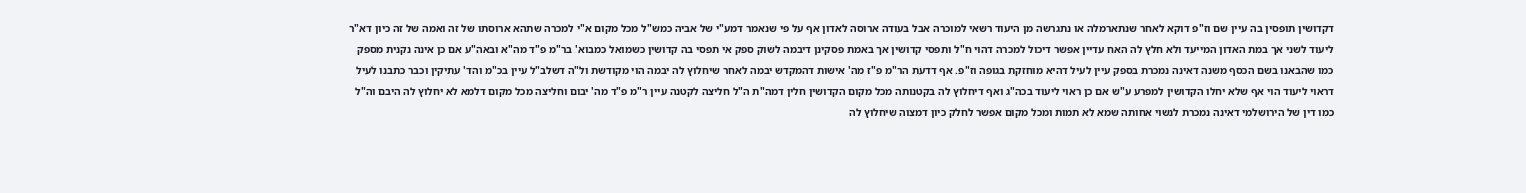דקדושין תופסין בה עיין שם וז"פ דוקא לאחר שנתארמלה או נתגרשה מן היעוד רשאי למוכרה אבל בעודה ארוסה לאדון אף על פי שנאמר דמע"י של אביה כמש"ל מכל מקום א"י למכרה שתהא ארוסתו של זה ואמה של זה כיון דא"ר ליעוד לשני אך במת האדון המייעד ולא חלץ לה האח עדיין אפשר דיכול למכרה דהוי ח"ל ותפסי קדושין אך באמת פסקינן דיבמה לשוק ספק אי תפסי בה קדושין כשמואל כמבוא' בר"מ פ"ד מה"א ובאה"ע אם כן אינה נקנית מספק כמו שהבאנו בשם הכסף משנה דאינה נמכרת בספק עיין לעיל דהיא מוחזקת בגופה וז"פ. אף דדעת הר"מ פ"ז מה' אישות דהמקדש יבמה לאחר שיחלוץ לה יבמה הוי מקודשת ול"ה דשלב"ל עיין בכ"מ והד' עתיקין וכבר כתבנו לעיל דראוי ליעוד הוי אף שלא יחלו הקדושין למפרע ע"ש אם כן ראוי ליעוד בכה"ג ואף דיחלוץ לה בקטנותה מכל מקום הקדושין חלין דמה"ת ה"ל חליצה לקטנה עיין ר"מ פ"ד מה' יבום וחליצה מכל מקום דלמא לא יחלוץ לה היבם וה"ל כמו דין של הירושלמי דאינה נמכרת לנשוי אחותה שמא לא תמות ומכל מקום אפשר לחלק כיון דמצוה שיחלוץ לה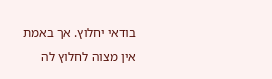בודאי יחלוץ. אך באמת אין מצוה לחלוץ לה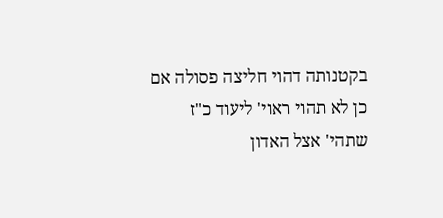בקטנותה דהוי חליצה פסולה אם כן לא תהוי ראוי' ליעוד כ"ז שתהי' אצל האדון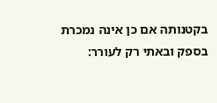בקטנותה אם כן אינה נמכרת בספק ובאתי רק לעורר: